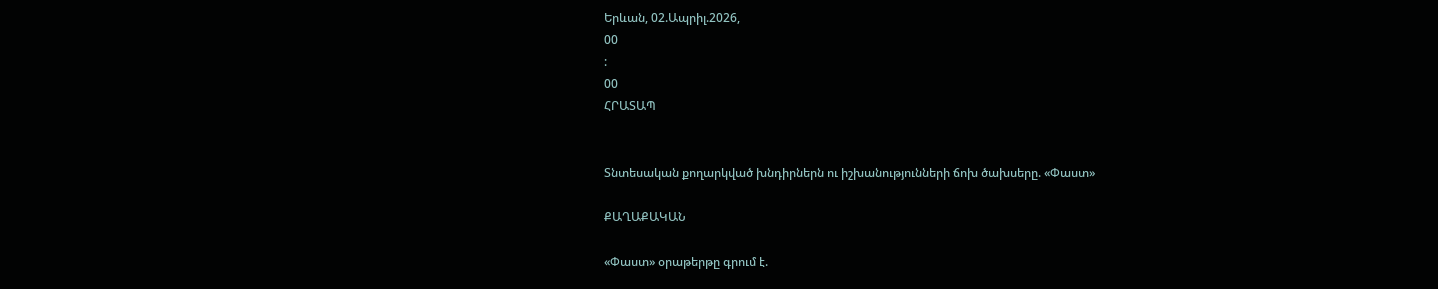Երևան, 02.Ապրիլ.2026,
00
:
00
ՀՐԱՏԱՊ


Տնտեսական քողարկված խնդիրներն ու իշխանությունների ճոխ ծախսերը. «Փաստ»

ՔԱՂԱՔԱԿԱՆ

«Փաստ» օրաթերթը գրում է.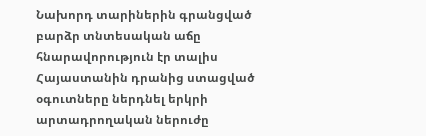Նախորդ տարիներին գրանցված բարձր տնտեսական աճը հնարավորություն էր տալիս Հայաստանին դրանից ստացված օգուտները ներդնել երկրի արտադրողական ներուժը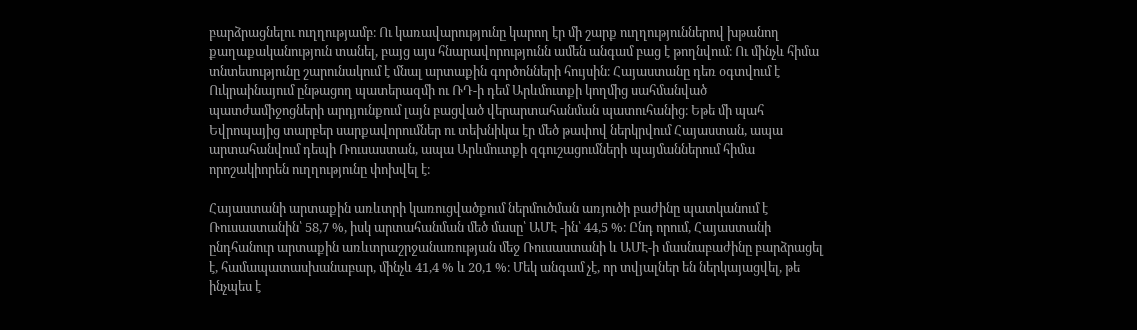բարձրացնելու ուղղությամբ։ Ու կառավարությունը կարող էր մի շարք ուղղություններով խթանող քաղաքականություն տանել, բայց այս հնարավորությունն ամեն անգամ բաց է թողնվում։ Ու մինչև հիմա տնտեսությունը շարունակում է մնալ արտաքին գործոնների հույսին։ Հայաստանը դեռ օգտվում է Ուկրաինայում ընթացող պատերազմի ու ՌԴ-ի դեմ Արևմուտքի կողմից սահմանված պատժամիջոցների արդյունքում լայն բացված վերարտահանման պատուհանից։ Եթե մի պահ Եվրոպայից տարբեր սարքավորումներ ու տեխնիկա էր մեծ թափով ներկրվում Հայաստան, ապա արտահանվում դեպի Ռուսաստան, ապա Արևմուտքի զգուշացումների պայմաններում հիմա որոշակիորեն ուղղությունը փոխվել է։

Հայաստանի արտաքին առևտրի կառուցվածքում ներմուծման առյուծի բաժինը պատկանում է Ռուսաստանին՝ 58,7 %, իսկ արտահանման մեծ մասը՝ ԱՄԷ -ին՝ 44,5 %։ Ընդ որում, Հայաստանի ընդհանուր արտաքին առևտրաշրջանառության մեջ Ռուսաստանի և ԱՄԷ-ի մասնաբաժինը բարձրացել է, համապատասխանաբար, մինչև 41,4 % և 20,1 %։ Մեկ անգամ չէ, որ տվյալներ են ներկայացվել, թե ինչպես է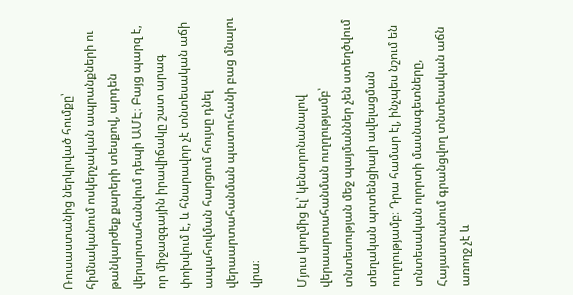Ռուսաստանից ներկրված հումքը՝ հիմնականում ոսկերչական ապրանքների ու թանկարժեք քարերի տեսքով, արդեն վերարտահանվում դեպի ԱՄԷ։ Բայց պարզ է, որ միջազգային իրավիճակը շատ արագ փոխվում է, և հնարավոր չէ տնտեսական աճի ապահովման հարցում հույսը դնել վերաարտահանման պատուհանի բաց մնալու վրա։

Մյուս կողմից էլ՝ կենտրոնանալով վերաարտահանման ուղղությամբ՝ տնտեսության մեջ պայմաններ չեն ստեղծվում տեղական պոտենցիալի ավելացման ուղղությամբ։ Դրա համար էլ, ինչպես նշում են տնտեսական ոլորտի մասնագետները, Հայաստանում գրանցվող տնտեսական աճն առողջ չէ և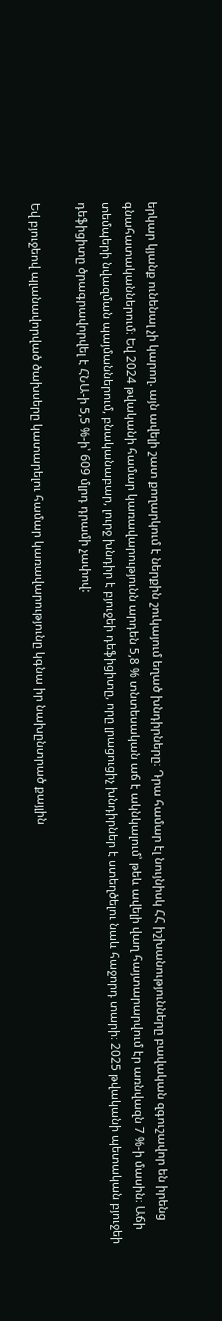երկար կյանք ունենալ չի կարող. այն ավելի շատ քողարկում է ներքին շուկայում եղած խնդիրները։ Դրա համար էլ նույնիսկ ՀՀ իշխանությունները բավական զգուշավոր են իրենց գնահատականներում։ Եվ 2024 թվականի համար կառավարությունն արդեն 5,8 % տնտեսական աճ է ակնկալում՝ թեև ավելի վաղ հայտարարվում էր առնվազն 7 %-ի մասին։ Աճի տեմպերի նվազման պայմաններում, բնականաբար, լուրջ խնդիր է բյուջեի դեֆիցիտը, որը լրացուցիչ խնդիրներ է ստեղծելու նաև հաջորդ տարի։ 2025 թվականի պետական բյուջեի դեֆիցիտը ծրագրավորվել է ՀՆԱ-ի 5,5 %-ի՝ 609 մլրդ դրամի չափով:

Եվ բյուջեով պլանավորված ծախսերը կատարելու համար կառավարությունը կգնա իր նախընտրած քայլին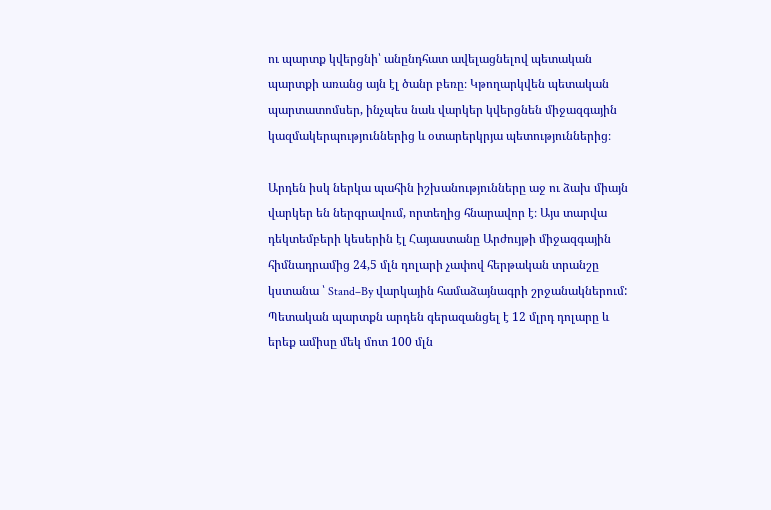ու պարտք կվերցնի՝ անընդհատ ավելացնելով պետական պարտքի առանց այն էլ ծանր բեռը։ Կթողարկվեն պետական պարտատոմսեր, ինչպես նաև վարկեր կվերցնեն միջազգային կազմակերպություններից և օտարերկրյա պետություններից։

Արդեն իսկ ներկա պահին իշխանությունները աջ ու ձախ միայն վարկեր են ներգրավում, որտեղից հնարավոր է։ Այս տարվա դեկտեմբերի կեսերին էլ Հայաստանը Արժույթի միջազգային հիմնադրամից 24,5 մլն դոլարի չափով հերթական տրանշը կստանա ՝ Stand–By վարկային համաձայնագրի շրջանակներում: Պետական պարտքն արդեն գերազանցել է 12 մլրդ դոլարը և երեք ամիսը մեկ մոտ 100 մլն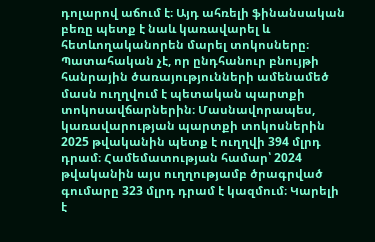դոլարով աճում է։ Այդ ահռելի ֆինանսական բեռը պետք է նաև կառավարել և հետևողականորեն մարել տոկոսները։ Պատահական չէ, որ ընդհանուր բնույթի հանրային ծառայությունների ամենամեծ մասն ուղղվում է պետական պարտքի տոկոսավճարներին։ Մասնավորապես, կառավարության պարտքի տոկոսներին 2025 թվականին պետք է ուղղվի 394 մլրդ դրամ։ Համեմատության համար՝ 2024 թվականին այս ուղղությամբ ծրագրված գումարը 323 մլրդ դրամ է կազմում։ Կարելի է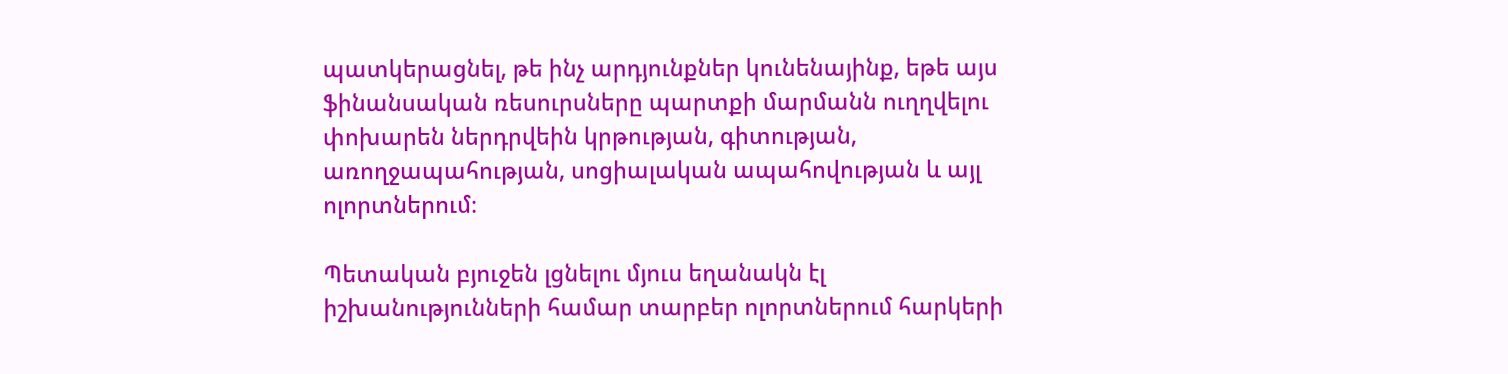պատկերացնել, թե ինչ արդյունքներ կունենայինք, եթե այս ֆինանսական ռեսուրսները պարտքի մարմանն ուղղվելու փոխարեն ներդրվեին կրթության, գիտության, առողջապահության, սոցիալական ապահովության և այլ ոլորտներում։

Պետական բյուջեն լցնելու մյուս եղանակն էլ իշխանությունների համար տարբեր ոլորտներում հարկերի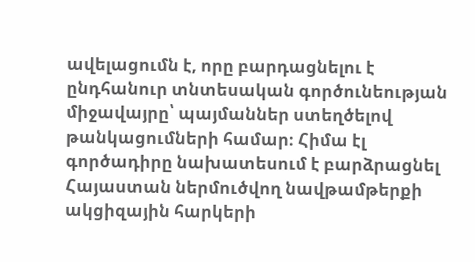ավելացումն է, որը բարդացնելու է ընդհանուր տնտեսական գործունեության միջավայրը՝ պայմաններ ստեղծելով թանկացումների համար։ Հիմա էլ գործադիրը նախատեսում է բարձրացնել Հայաստան ներմուծվող նավթամթերքի ակցիզային հարկերի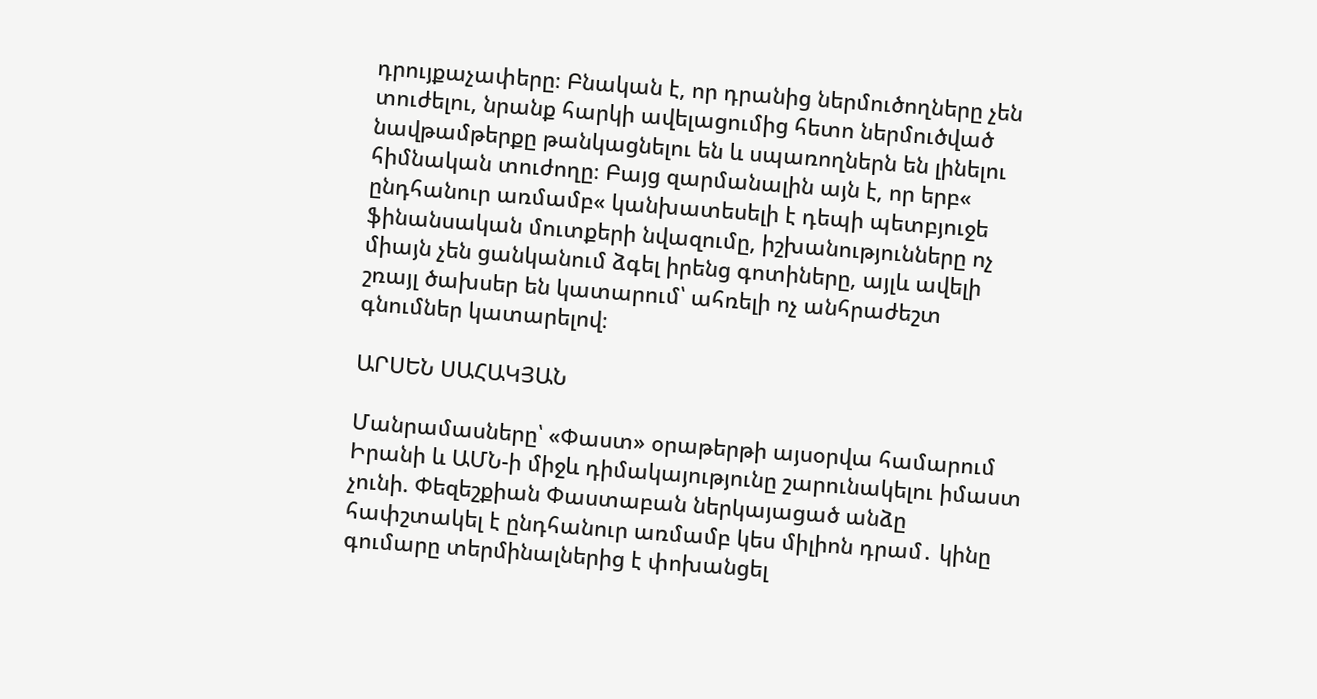դրույքաչափերը։ Բնական է, որ դրանից ներմուծողները չեն տուժելու, նրանք հարկի ավելացումից հետո ներմուծված նավթամթերքը թանկացնելու են և սպառողներն են լինելու հիմնական տուժողը։ Բայց զարմանալին այն է, որ երբ« ընդհանուր առմամբ« կանխատեսելի է դեպի պետբյուջե ֆինանսական մուտքերի նվազումը, իշխանությունները ոչ միայն չեն ցանկանում ձգել իրենց գոտիները, այլև ավելի շռայլ ծախսեր են կատարում՝ ահռելի ոչ անհրաժեշտ գնումներ կատարելով։

ԱՐՍԵՆ ՍԱՀԱԿՅԱՆ

Մանրամասները՝ «Փաստ» օրաթերթի այսօրվա համարում
Իրանի և ԱՄՆ-ի միջև դիմակայությունը շարունակելու իմաստ չունի. Փեզեշքիան Փաստաբան ներկայացած անձը հափշտակել է ընդհանուր առմամբ կես միլիոն դրամ․ կինը գումարը տերմինալներից է փոխանցել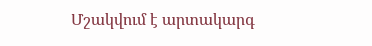Մշակվում է արտակարգ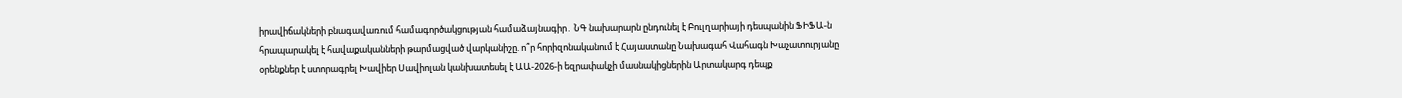իրավիճակների բնագավառում համագործակցության համաձայնագիր․ ՆԳ նախարարն ընդունել է Բուլղարիայի դեսպանին ՖԻՖԱ-ն հրապարակել է հավաքականների թարմացված վարկանիշը. ո՞ր հորիզոնականում է Հայաստանը Նախագահ Վահագն Խաչատուրյանը օրենքներ է ստորագրել Խավիեր Սավիոլան կանխատեսել է ԱԱ-2026-ի եզրափակչի մասնակիցներին Արտակարգ դեպք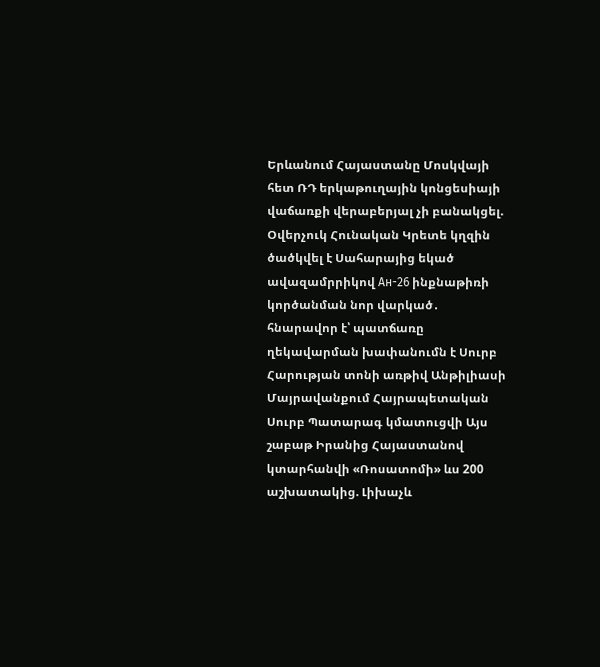Երևանում Հայաստանը Մոսկվայի հետ ՌԴ երկաթուղային կոնցեսիայի վաճառքի վերաբերյալ չի բանակցել. Օվերչուկ Հունական Կրետե կղզին ծածկվել է Սահարայից եկած ավազամրրիկով Ан-26 ինքնաթիռի կործանման նոր վարկած․ հնարավոր է՝ պատճառը ղեկավարման խափանումն է Սուրբ Հարության տոնի առթիվ Անթիլիասի Մայրավանքում Հայրապետական Սուրբ Պատարագ կմատուցվի Այս շաբաթ Իրանից Հայաստանով կտարհանվի «Ռոսատոմի» ևս 200 աշխատակից. Լիխաչև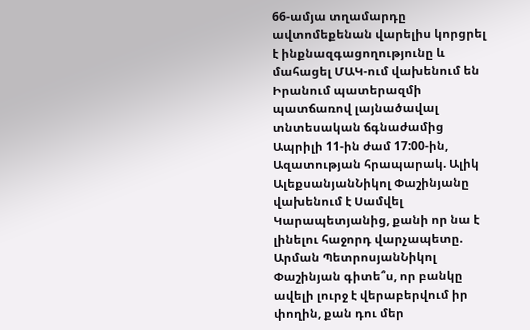66-ամյա տղամարդը ավտոմեքենան վարելիս կորցրել է ինքնազգացողությունը և մահացել ՄԱԿ-ում վախենում են Իրանում պատերազմի պատճառով լայնածավալ տնտեսական ճգնաժամից Ապրիլի 11-ին ժամ 17:00-ին, Ազատության հրապարակ. Ալիկ ԱլեքսանյանՆիկոլ Փաշինյանը վախենում է Սամվել Կարապետյանից, քանի որ նա է լինելու հաջորդ վարչապետը. Արման ՊետրոսյանՆիկոլ Փաշինյան գիտե՞ս, որ բանկը ավելի լուրջ է վերաբերվում իր փողին, քան դու մեր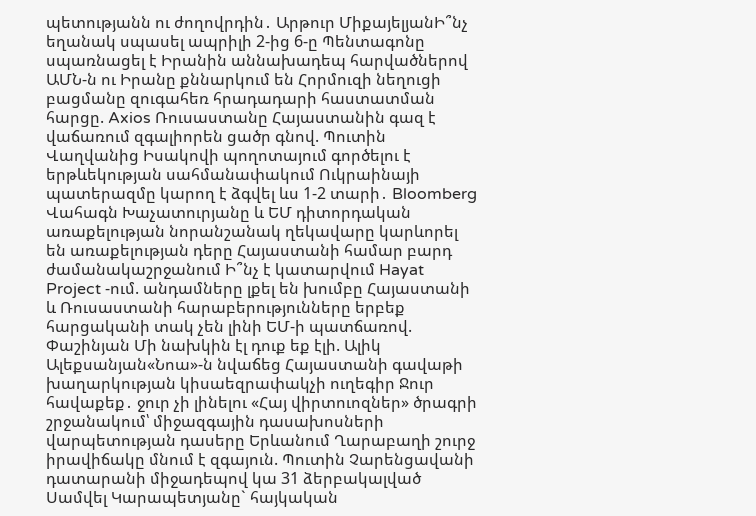պետությանն ու ժողովրդին․ Արթուր ՄիքայելյանԻ՞նչ եղանակ սպասել ապրիլի 2-ից 6-ը Պենտագոնը սպառնացել է Իրանին աննախադեպ հարվածներով ԱՄՆ-ն ու Իրանը քննարկում են Հորմուզի նեղուցի բացմանը զուգահեռ հրադադարի հաստատման հարցը. Axios Ռուսաստանը Հայաստանին գազ է վաճառում զգալիորեն ցածր գնով. Պուտին Վաղվանից Իսակովի պողոտայում գործելու է երթևեկության սահմանափակում Ուկրաինայի պատերազմը կարող է ձգվել ևս 1-2 տարի․ Bloomberg Վահագն Խաչատուրյանը և ԵՄ դիտորդական առաքելության նորանշանակ ղեկավարը կարևորել են առաքելության դերը Հայաստանի համար բարդ ժամանակաշրջանում Ի՞նչ է կատարվում Hayat Project -ում. անդամները լքել են խումբը Հայաստանի և Ռուսաստանի հարաբերությունները երբեք հարցականի տակ չեն լինի ԵՄ-ի պատճառով. Փաշինյան Մի նախկին էլ դուք եք էլի. Ալիկ Ալեքսանյան«Նոա»-ն նվաճեց Հայաստանի գավաթի խաղարկության կիսաեզրափակչի ուղեգիր Ջուր հավաքեք․ ջուր չի լինելու «Հայ վիրտուոզներ» ծրագրի շրջանակում՝ միջազգային դասախոսների վարպետության դասերը Երևանում Ղարաբաղի շուրջ իրավիճակը մնում է զգայուն. Պուտին Չարենցավանի դատարանի միջադեպով կա 31 ձերբակալված Սամվել Կարապետյանը` հայկական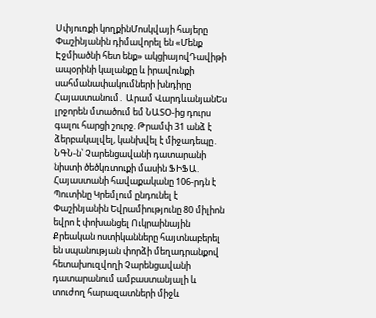Սփյուռքի կողքինՄոսկվայի հայերը Փաշինյանին դիմավորել են «Մենք Էջմիածնի հետ ենք» ակցիայովԴավիթի ապօրինի կալանքը և իրավունքի սահմանափակումների խնդիրը Հայաստանում․ Արամ ՎարդևանյանԵս լրջորեն մտածում եմ ՆԱՏՕ-ից դուրս գալու հարցի շուրջ. Թրամփ 31 անձ է ձերբակալվել, կանխվել է միջադեպը․ ՆԳՆ-ն՝ Չարենցավանի դատարանի նիստի ծեծկռտուքի մասին ՖԻՖԱ. Հայաստանի հավաքականը 106-րդն է Պուտինը Կրեմլում ընդունել է Փաշինյանին Եվրամիությունը 80 միլիոն եվրո է փոխանցել Ուկրաինային Քրեական ոստիկանները հայտնաբերել են սպանության փորձի մեղադրանքով հետախուզվողի Չարենցավանի դատարանում ամբաստանյալի և տուժող հարազատների միջև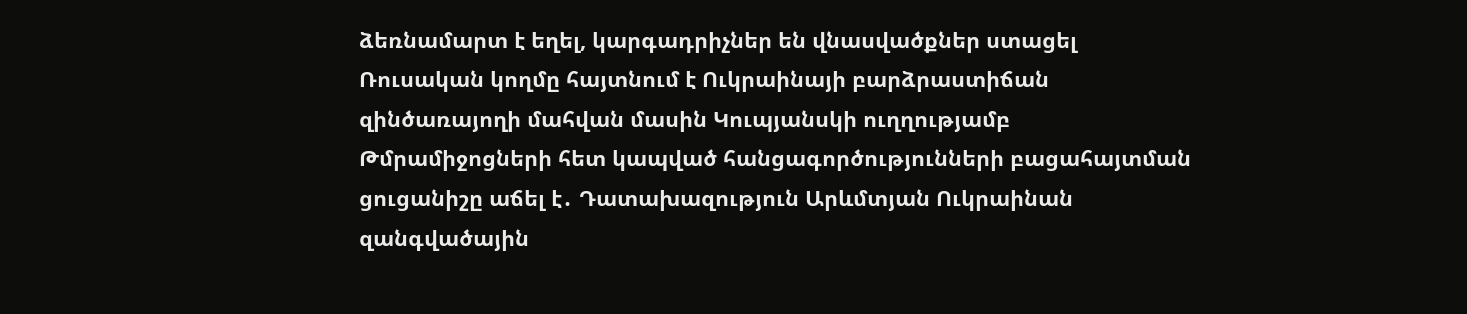ձեռնամարտ է եղել, կարգադրիչներ են վնասվածքներ ստացել Ռուսական կողմը հայտնում է Ուկրաինայի բարձրաստիճան զինծառայողի մահվան մասին Կուպյանսկի ուղղությամբ Թմրամիջոցների հետ կապված հանցագործությունների բացահայտման ցուցանիշը աճել է․ Դատախազություն Արևմտյան Ուկրաինան զանգվածային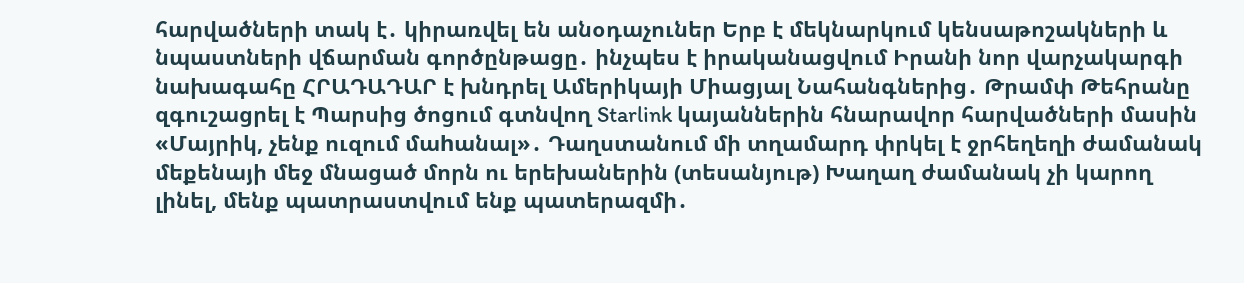հարվածների տակ է․ կիրառվել են անօդաչուներ Երբ է մեկնարկում կենսաթոշակների և նպաստների վճարման գործընթացը․ ինչպես է իրականացվում Իրանի նոր վարչակարգի նախագահը ՀՐԱԴԱԴԱՐ է խնդրել Ամերիկայի Միացյալ Նահանգներից․ Թրամփ Թեհրանը զգուշացրել է Պարսից ծոցում գտնվող Starlink կայաններին հնարավոր հարվածների մասին «Մայրիկ, չենք ուզում մաhանալ»․ Դաղստանում մի տղամարդ փրկել է ջրհեղեղի ժամանակ մեքենայի մեջ մնացած մորն ու երեխաներին (տեսանյութ) Խաղաղ ժամանակ չի կարող լինել, մենք պատրաստվում ենք պատերազմի․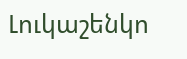Լուկաշենկո